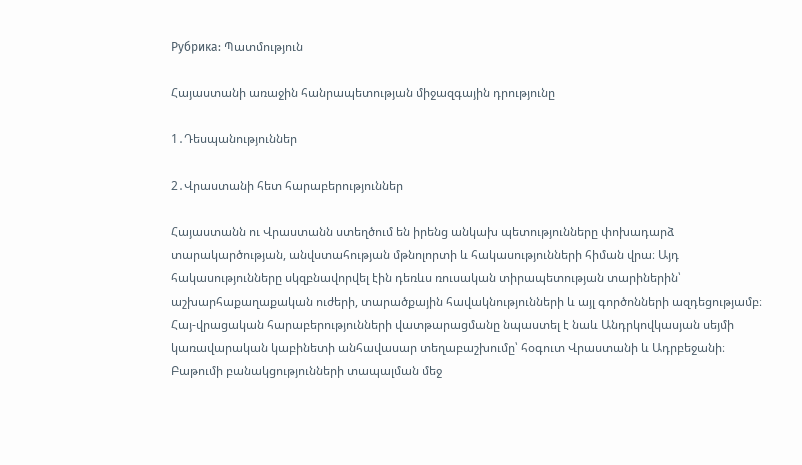Рубрика: Պատմություն

Հայաստանի առաջին հանրապետության միջազգային դրությունը

1․Դեսպանություններ

2․Վրաստանի հետ հարաբերություններ

Հայաստանն ու Վրաստանն ստեղծում են իրենց անկախ պետությունները փոխադարձ տարակարծության, անվստահության մթնոլորտի և հակասությունների հիման վրա։ Այդ հակասությունները սկզբնավորվել էին դեռևս ռուսական տիրապետության տարիներին՝ աշխարհաքաղաքական ուժերի, տարածքային հավակնությունների և այլ գործոնների ազդեցությամբ։ Հայ-վրացական հարաբերությունների վատթարացմանը նպաստել է նաև Անդրկովկասյան սեյմի կառավարական կաբինետի անհավասար տեղաբաշխումը՝ հօգուտ Վրաստանի և Ադրբեջանի։ Բաթումի բանակցությունների տապալման մեջ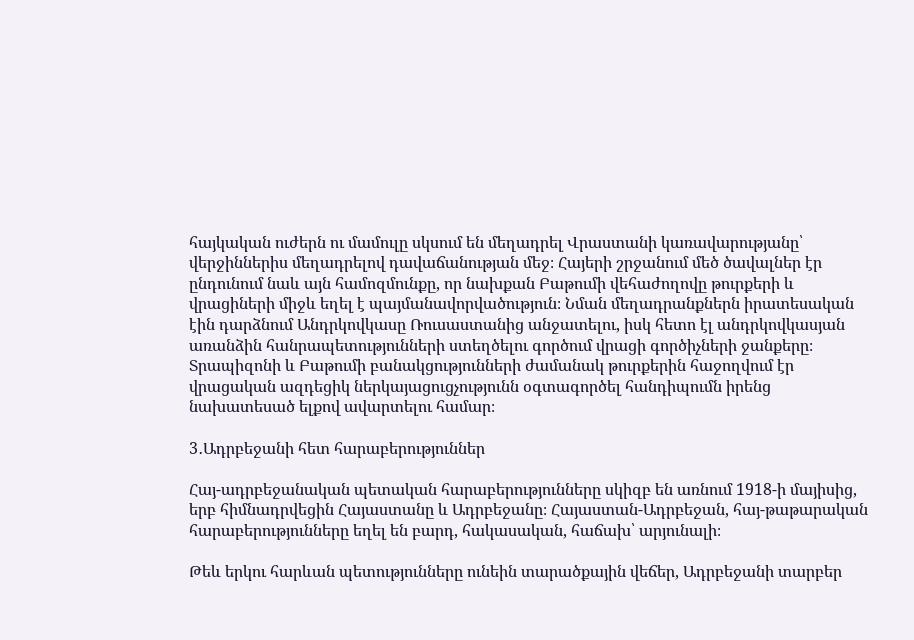հայկական ուժերն ու մամուլը սկսում են մեղադրել Վրաստանի կառավարությանը՝ վերջիններիս մեղադրելով դավաճանության մեջ։ Հայերի շրջանում մեծ ծավալներ էր ընդունում նաև այն համոզմունքը, որ նախքան Բաթումի վեհաժողովը թուրքերի և վրացիների միջև եղել է պայմանավորվածություն։ Նման մեղադրանքներն իրատեսական էին դարձնում Անդրկովկասը Ռուսաստանից անջատելու, իսկ հետո էլ անդրկովկասյան առանձին հանրապետությունների ստեղծելու գործում վրացի գործիչների ջանքերը։ Տրապիզոնի և Բաթումի բանակցությունների ժամանակ թուրքերին հաջողվում էր վրացական ազդեցիկ ներկայացուցչությունն օգտագործել հանդիպումն իրենց նախատեսած ելքով ավարտելու համար։

3․Ադրբեջանի հետ հարաբերություններ

Հայ-ադրբեջանական պետական հարաբերությունները սկիզբ են առնում 1918-ի մայիսից, երբ հիմնադրվեցին Հայաստանը և Ադրբեջանը։ Հայաստան-Ադրբեջան, հայ-թաթարական հարաբերությունները եղել են բարդ, հակասական, հաճախ՝ արյունալի։

Թեև երկու հարևան պետությունները ունեին տարածքային վեճեր, Ադրբեջանի տարբեր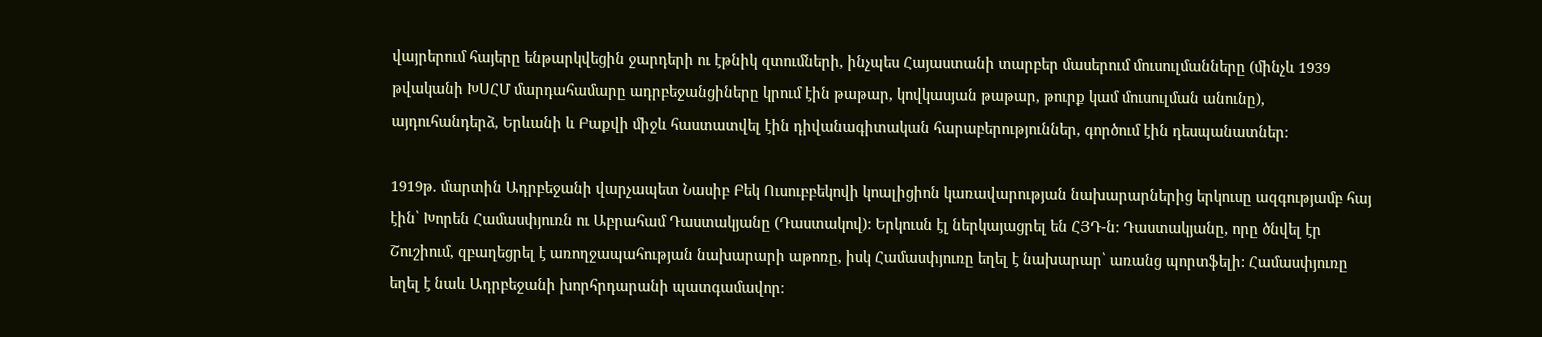վայրերում հայերը ենթարկվեցին ջարդերի ու էթնիկ զտումների, ինչպես Հայաստանի տարբեր մասերում մուսուլմանները (մինչև 1939 թվականի ԽՍՀՄ մարդահամարը ադրբեջանցիները կրում էին թաթար, կովկասյան թաթար, թուրք կամ մուսուլման անունը), այդուհանդերձ, Երևանի և Բաքվի միջև հաստատվել էին դիվանագիտական հարաբերություններ, գործում էին դեսպանատներ։

1919թ. մարտին Ադրբեջանի վարչապետ Նասիբ Բեկ Ուսուբբեկովի կոալիցիոն կառավարության նախարարներից երկուսը ազգությամբ հայ էին՝ Խորեն Համասփյուռն ու Աբրահամ Դաստակյանը (Դաստակով): Երկուսն էլ ներկայացրել են ՀՅԴ-ն: Դաստակյանը, որը ծնվել էր Շուշիում, զբաղեցրել է առողջապահության նախարարի աթոռը, իսկ Համասփյուռը եղել է նախարար՝ առանց պորտֆելի: Համասփյուռը եղել է նաև Ադրբեջանի խորհրդարանի պատգամավոր։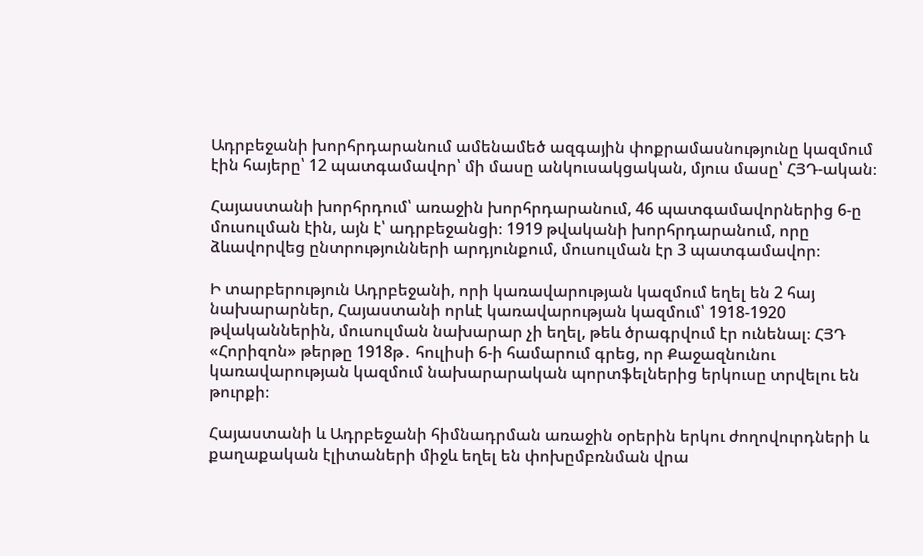Ադրբեջանի խորհրդարանում ամենամեծ ազգային փոքրամասնությունը կազմում էին հայերը՝ 12 պատգամավոր՝ մի մասը անկուսակցական, մյուս մասը՝ ՀՅԴ-ական։

Հայաստանի խորհրդում՝ առաջին խորհրդարանում, 46 պատգամավորներից 6-ը մուսուլման էին, այն է՝ ադրբեջանցի։ 1919 թվականի խորհրդարանում, որը ձևավորվեց ընտրությունների արդյունքում, մուսուլման էր 3 պատգամավոր։

Ի տարբերություն Ադրբեջանի, որի կառավարության կազմում եղել են 2 հայ նախարարներ, Հայաստանի որևէ կառավարության կազմում՝ 1918-1920 թվականներին, մուսուլման նախարար չի եղել, թեև ծրագրվում էր ունենալ։ ՀՅԴ «Հորիզոն» թերթը 1918թ․ հուլիսի 6-ի համարում գրեց, որ Քաջազնունու կառավարության կազմում նախարարական պորտֆելներից երկուսը տրվելու են թուրքի։

Հայաստանի և Ադրբեջանի հիմնադրման առաջին օրերին երկու ժողովուրդների և քաղաքական էլիտաների միջև եղել են փոխըմբռնման վրա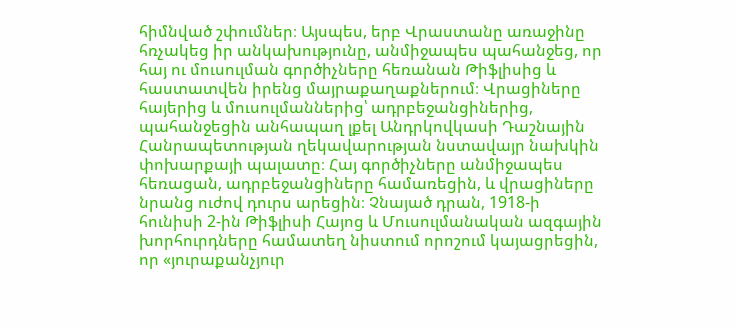հիմնված շփումներ։ Այսպես, երբ Վրաստանը առաջինը հռչակեց իր անկախությունը, անմիջապես պահանջեց, որ հայ ու մուսուլման գործիչները հեռանան Թիֆլիսից և հաստատվեն իրենց մայրաքաղաքներում։ Վրացիները հայերից և մուսուլմաններից՝ ադրբեջանցիներից, պահանջեցին անհապաղ լքել Անդրկովկասի Դաշնային Հանրապետության ղեկավարության նստավայր նախկին փոխարքայի պալատը։ Հայ գործիչները անմիջապես հեռացան, ադրբեջանցիները համառեցին, և վրացիները նրանց ուժով դուրս արեցին։ Չնայած դրան, 1918-ի հունիսի 2-ին Թիֆլիսի Հայոց և Մուսուլմանական ազգային խորհուրդները համատեղ նիստում որոշում կայացրեցին, որ «յուրաքանչյուր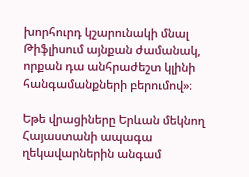խորհուրդ կշարունակի մնալ Թիֆլիսում այնքան ժամանակ, որքան դա անհրաժեշտ կլինի հանգամանքների բերումով»։

Եթե վրացիները Երևան մեկնող Հայաստանի ապագա ղեկավարներին անգամ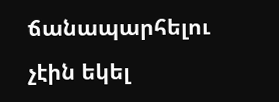ճանապարհելու չէին եկել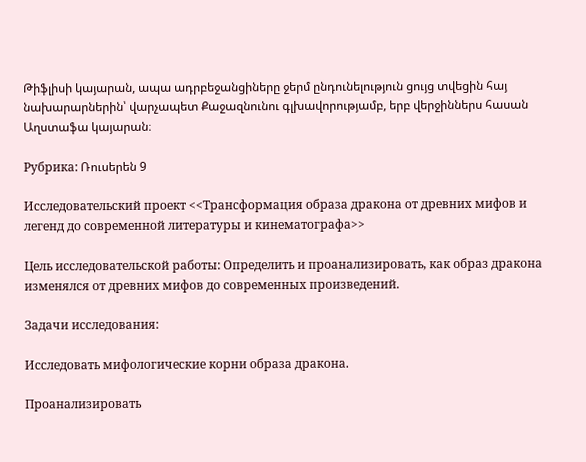Թիֆլիսի կայարան, ապա ադրբեջանցիները ջերմ ընդունելություն ցույց տվեցին հայ նախարարներին՝ վարչապետ Քաջազնունու գլխավորությամբ, երբ վերջիններս հասան Աղստաֆա կայարան։

Рубрика: Ռուսերեն 9

Исследовательский проект <<Трансформация образа дракона от древних мифов и легенд до современной литературы и кинематографа>>

Цель исследовательской работы: Определить и проанализировать, как образ дракона изменялся от древних мифов до современных произведений.

Задачи исследования:

Исследовать мифологические корни образа дракона.

Проанализировать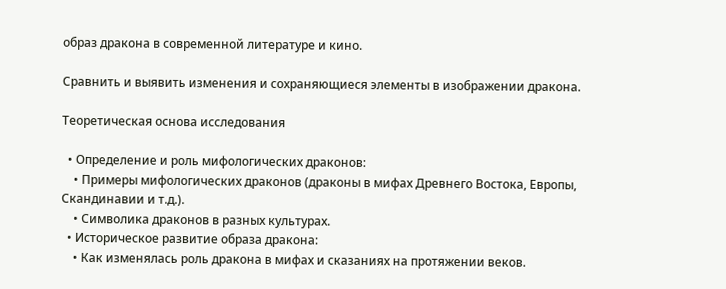образ дракона в современной литературе и кино.

Сравнить и выявить изменения и сохраняющиеся элементы в изображении дракона.

Теоретическая основа исследования

  • Определение и роль мифологических драконов:
    • Примеры мифологических драконов (драконы в мифах Древнего Востока, Европы, Скандинавии и т.д.).
    • Символика драконов в разных культурах.
  • Историческое развитие образа дракона:
    • Как изменялась роль дракона в мифах и сказаниях на протяжении веков.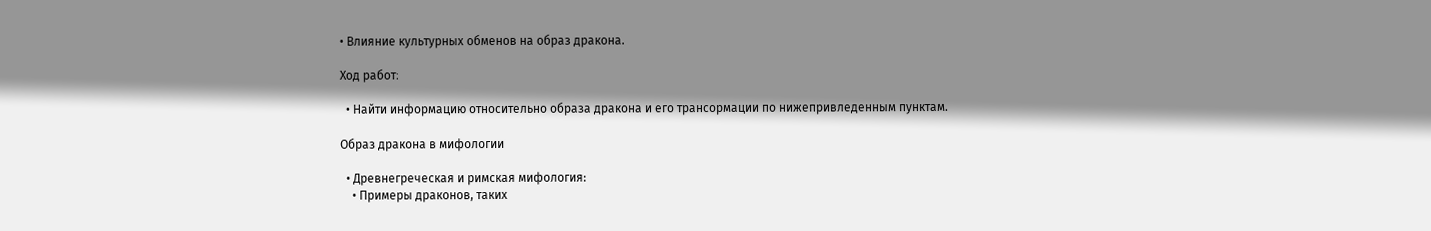• Влияние культурных обменов на образ дракона.

Ход работ։

  • Найти информацию относительно образа дракона и его трансормации по нижепривледенным пунктам.

Образ дракона в мифологии

  • Древнегреческая и римская мифология:
    • Примеры драконов, таких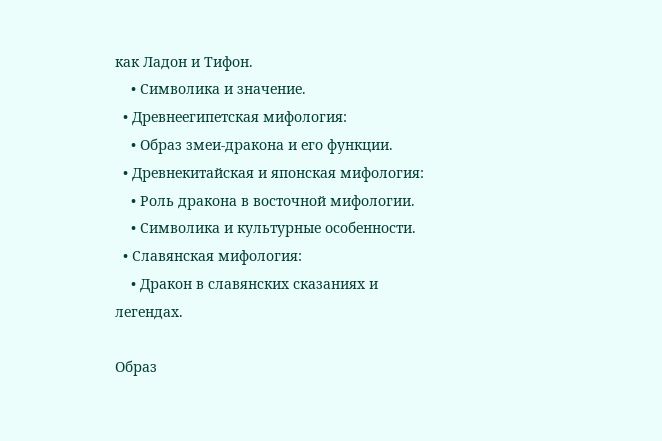как Ладон и Тифон.
    • Символика и значение.
  • Древнеегипетская мифология:
    • Образ змеи-дракона и его функции.
  • Древнекитайская и японская мифология:
    • Роль дракона в восточной мифологии.
    • Символика и культурные особенности.
  • Славянская мифология:
    • Дракон в славянских сказаниях и легендах.

Образ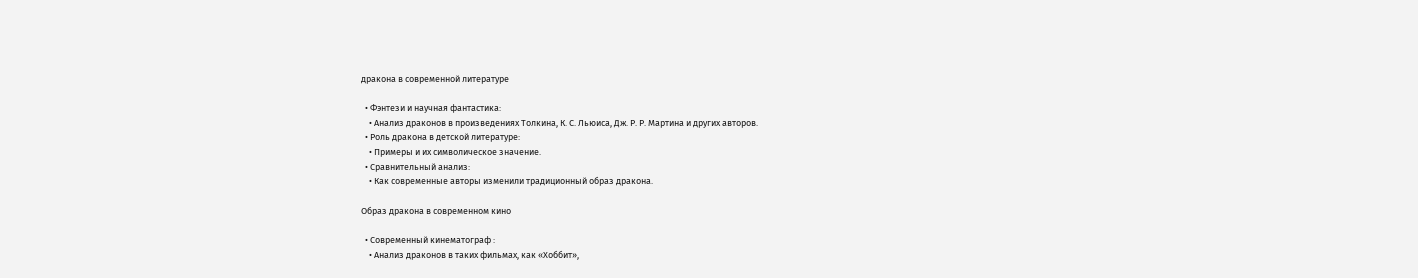дракона в современной литературе

  • Фэнтези и научная фантастика:
    • Анализ драконов в произведениях Толкина, К. С. Льюиса, Дж. Р. Р. Мартина и других авторов.
  • Роль дракона в детской литературе:
    • Примеры и их символическое значение.
  • Сравнительный анализ:
    • Как современные авторы изменили традиционный образ дракона.

Образ дракона в современном кино

  • Современный кинематограф :
    • Анализ драконов в таких фильмах, как «Хоббит»,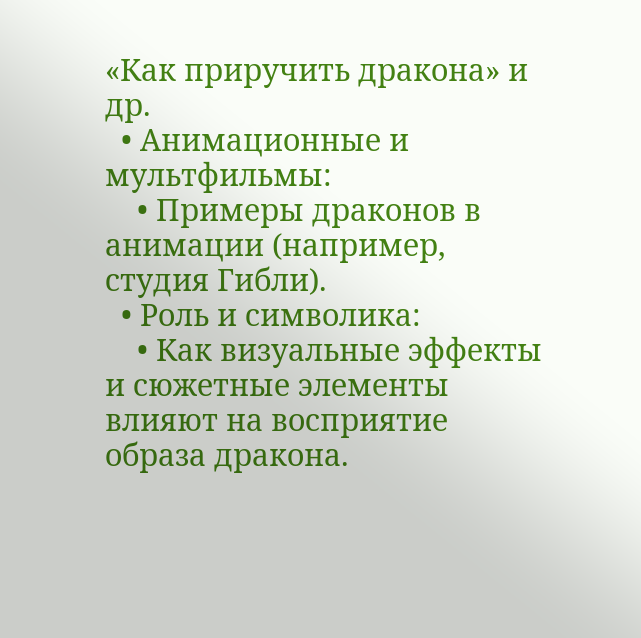«Как приручить дракона» и др.
  • Анимационные и мультфильмы:
    • Примеры драконов в анимации (например, студия Гибли).
  • Роль и символика:
    • Как визуальные эффекты и сюжетные элементы влияют на восприятие образа дракона.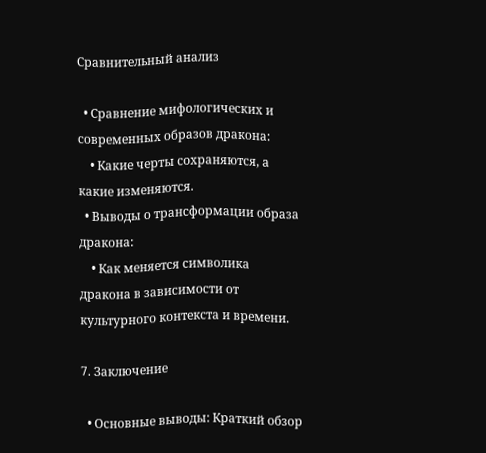Сравнительный анализ

  • Сравнение мифологических и современных образов дракона:
    • Какие черты сохраняются, а какие изменяются.
  • Выводы о трансформации образа дракона:
    • Как меняется символика дракона в зависимости от культурного контекста и времени.

7. Заключение

  • Основные выводы: Краткий обзор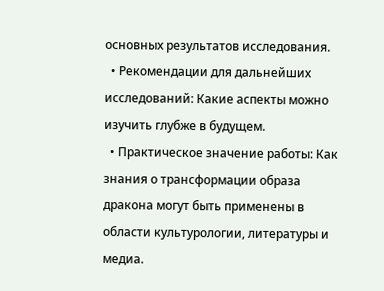основных результатов исследования.
  • Рекомендации для дальнейших исследований: Какие аспекты можно изучить глубже в будущем.
  • Практическое значение работы: Как знания о трансформации образа дракона могут быть применены в области культурологии, литературы и медиа.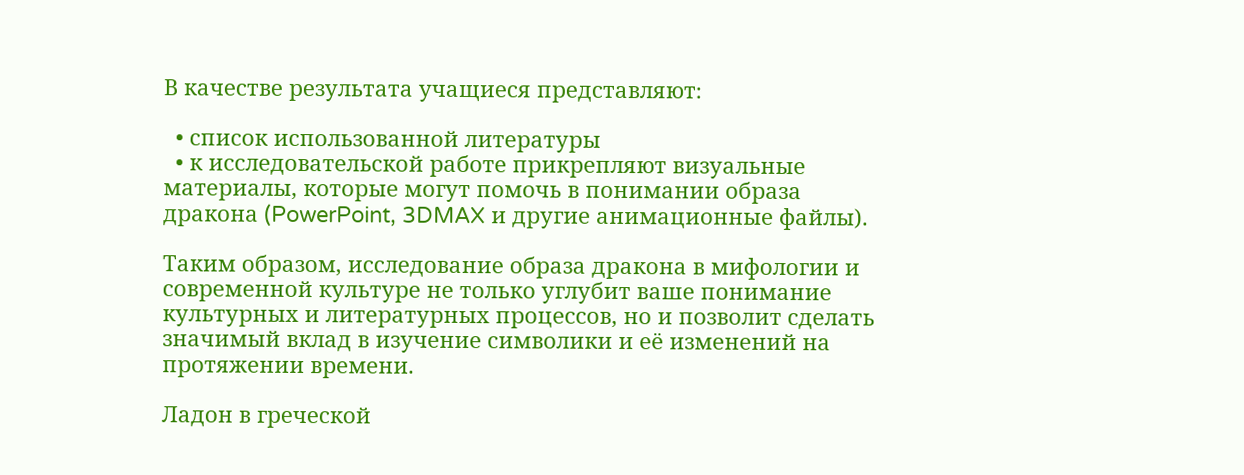В качестве результата учащиеся представляют։

  • список использованной литературы
  • к исследовательской работе прикрепляют визуальные материалы, которые могут помочь в понимании образа дракона (PowerPoint, 3DMAX и другие анимационные файлы).

Таким образом, исследование образа дракона в мифологии и современной культуре не только углубит ваше понимание культурных и литературных процессов, но и позволит сделать значимый вклад в изучение символики и её изменений на протяжении времени.

Ладон в греческой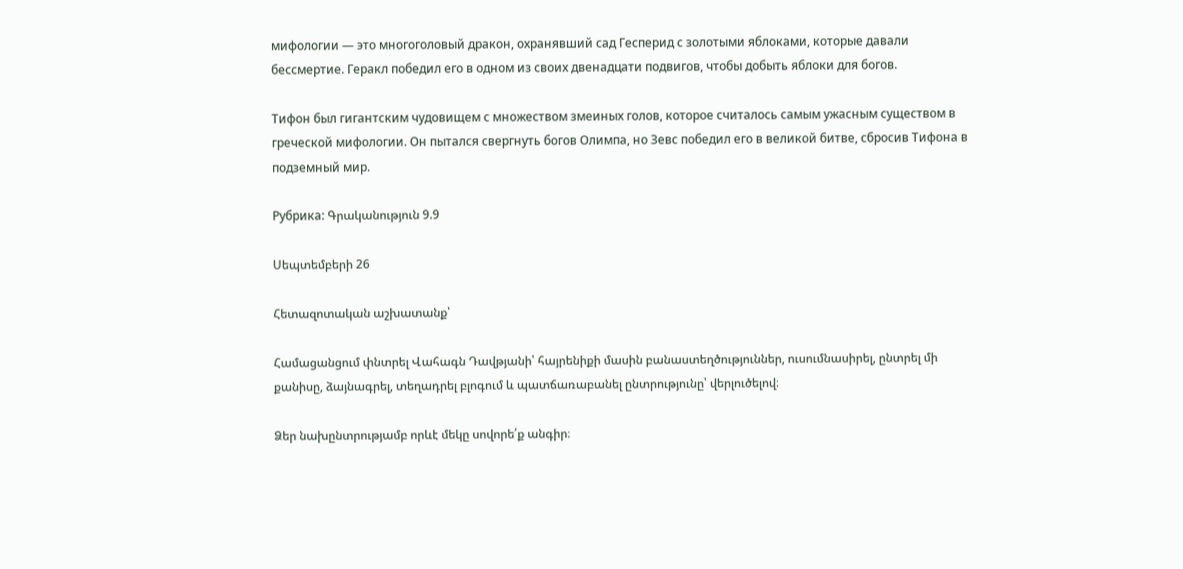мифологии — это многоголовый дракон, охранявший сад Гесперид с золотыми яблоками, которые давали бессмертие. Геракл победил его в одном из своих двенадцати подвигов, чтобы добыть яблоки для богов.

Тифон был гигантским чудовищем с множеством змеиных голов, которое считалось самым ужасным существом в греческой мифологии. Он пытался свергнуть богов Олимпа, но Зевс победил его в великой битве, сбросив Тифона в подземный мир.

Рубрика: Գրականություն 9.9

Սեպտեմբերի 26

Հետազոտական աշխատանք՝

Համացանցում փնտրել Վահագն Դավթյանի՝ հայրենիքի մասին բանաստեղծություններ, ուսումնասիրել, ընտրել մի քանիսը, ձայնագրել, տեղադրել բլոգում և պատճառաբանել ընտրությունը՝ վերլուծելով։

Ձեր նախընտրությամբ որևէ մեկը սովորե՛ք անգիր։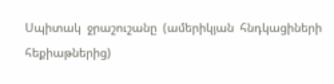Սպիտակ  ջրաշուշանը  (ամերիկյան  հնդկացիների  հեքիաթներից)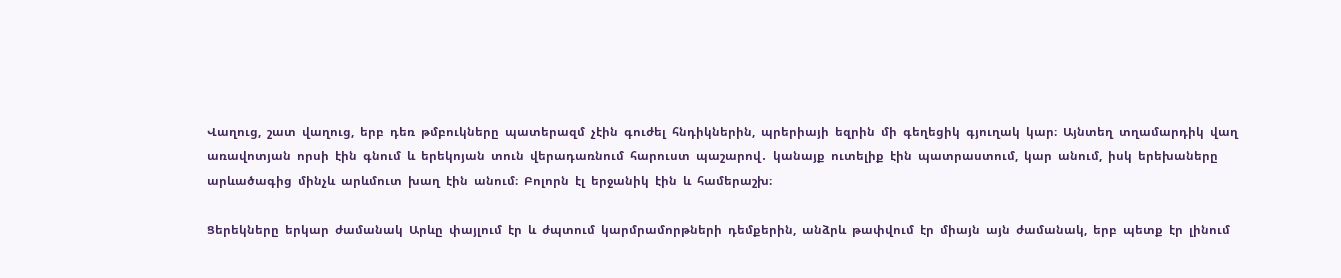Վաղուց,  շատ  վաղուց,  երբ  դեռ  թմբուկները  պատերազմ  չէին  գուժել  հնդիկներին,  պրերիայի  եզրին  մի  գեղեցիկ  գյուղակ  կար։  Այնտեղ  տղամարդիկ  վաղ  առավոտյան  որսի  էին  գնում  և  երեկոյան  տուն  վերադառնում  հարուստ  պաշարով․  կանայք  ուտելիք  էին  պատրաստում,  կար  անում,  իսկ  երեխաները  արևածագից  մինչև  արևմուտ  խաղ  էին  անում։  Բոլորն  էլ  երջանիկ  էին  և  համերաշխ։

Ցերեկները  երկար  ժամանակ  Արևը  փայլում  էր  և  ժպտում  կարմրամորթների  դեմքերին,  անձրև  թափվում  էր  միայն  այն  ժամանակ,  երբ  պետք  էր  լինում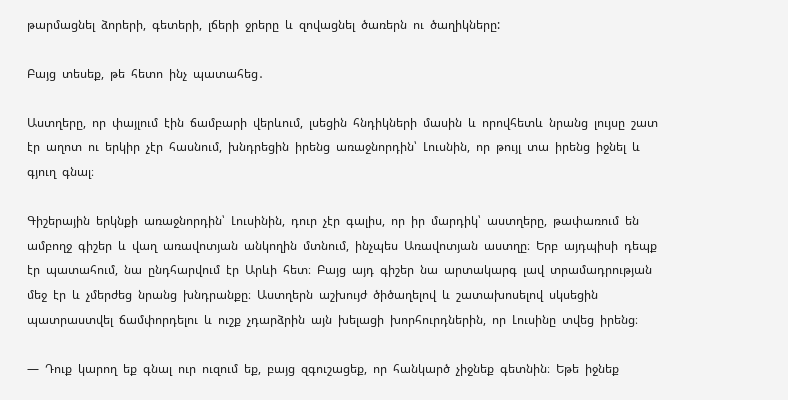թարմացնել  ձորերի,  գետերի,  լճերի  ջրերը  և  զովացնել  ծառերն  ու  ծաղիկները:

Բայց  տեսեք,  թե  հետո  ինչ  պատահեց․

Աստղերը,  որ  փայլում  էին  ճամբարի  վերևում,  լսեցին  հնդիկների  մասին  և  որովհետև  նրանց  լույսը  շատ  էր  աղոտ  ու  երկիր  չէր  հասնում,  խնդրեցին  իրենց  առաջնորդին՝  Լուսնին,  որ  թույլ  տա  իրենց  իջնել  և  գյուղ  գնալ։

Գիշերային  երկնքի  առաջնորդին՝  Լուսինին,  դուր  չէր  գալիս,  որ  իր  մարդիկ՝  աստղերը,  թափառում  են  ամբողջ  գիշեր  և  վաղ  առավոտյան  անկողին  մտնում,  ինչպես  Առավոտյան  աստղը։  Երբ  այդպիսի  դեպք  էր  պատահում,  նա  ընդհարվում  էր  Արևի  հետ։  Բայց  այդ  գիշեր  նա  արտակարգ  լավ  տրամադրության  մեջ  էր  և  չմերժեց  նրանց  խնդրանքը։  Աստղերն  աշխույժ  ծիծաղելով  և  շատախոսելով  սկսեցին  պատրաստվել  ճամփորդելու  և  ուշք  չդարձրին  այն  խելացի  խորհուրդներին,  որ  Լուսինը  տվեց  իրենց։

―  Դուք  կարող  եք  գնալ  ուր  ուզում  եք,  բայց  զգուշացեք,  որ  հանկարծ  չիջնեք  գետնին։  Եթե  իջնեք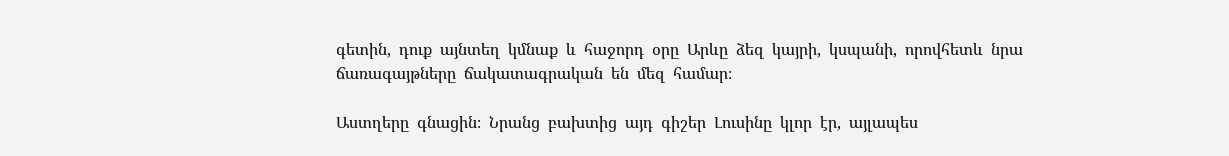գետին,  դուք  այնտեղ  կմնաք  և  հաջորդ  օրը  Արևը  ձեզ  կայրի,  կսպանի,  որովհետև  նրա  ճառագայթները  ճակատագրական  են  մեզ  համար։

Աստղերը  գնացին։  Նրանց  բախտից  այդ  գիշեր  Լուսինը  կլոր  էր,  այլապես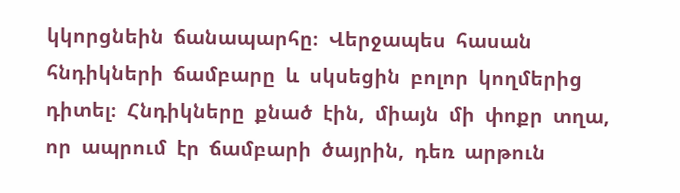կկորցնեին  ճանապարհը։  Վերջապես  հասան  հնդիկների  ճամբարը  և  սկսեցին  բոլոր  կողմերից  դիտել։  Հնդիկները  քնած  էին,  միայն  մի  փոքր  տղա,  որ  ապրում  էր  ճամբարի  ծայրին,  դեռ  արթուն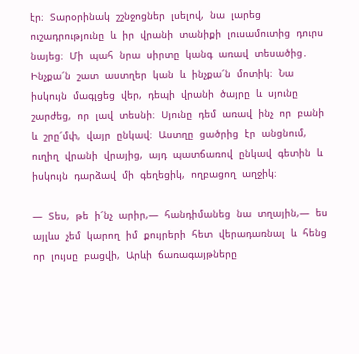էր։  Տարօրինակ  շշնջոցներ  լսելով,  նա  լարեց  ուշադրությունը  և  իր  վրանի  տանիքի  լուսամուտից  դուրս  նայեց։  Մի  պահ  նրա  սիրտը  կանգ  առավ  տեսածից․  Ինչքա՜ն  շատ  աստղեր  կան  և  ինչքա՜ն  մոտիկ։  Նա  իսկույն  մագլցեց  վեր,  դեպի  վրանի  ծայրը  և  սյունը  շարժեց,  որ  լավ  տեսնի։  Սյունը  դեմ  առավ  ինչ  որ  բանի  և  շրը՜մփ,  վայր  ընկավ։  Աստղը  ցածրից  էր  անցնում,  ուղիղ  վրանի  վրայից,  այդ  պատճառով  ընկավ  գետին  և  իսկույն  դարձավ  մի  գեղեցիկ,  ողբացող  աղջիկ։

―  Տես,  թե  ի՜նչ  արիր,―  հանդիմանեց  նա  տղային,―  ես  այլևս  չեմ  կարող  իմ  քույրերի  հետ  վերադառնալ  և  հենց  որ  լույսը  բացվի,  Արևի  ճառագայթները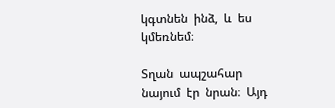կգտնեն  ինձ,  և  ես  կմեռնեմ։

Տղան  ապշահար  նայում  էր  նրան։  Այդ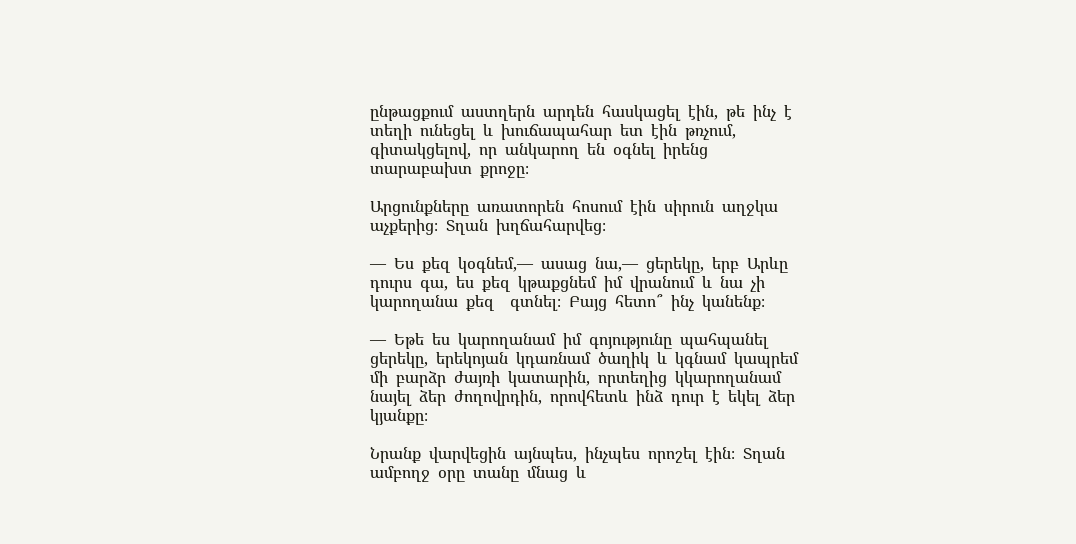ընթացքում  աստղերն  արդեն  հասկացել  էին,  թե  ինչ  է  տեղի  ունեցել  և  խուճապահար  ետ  էին  թռչում,  գիտակցելով,  որ  անկարող  են  օգնել  իրենց  տարաբախտ  քրոջը։

Արցունքները  առատորեն  հոսում  էին  սիրուն  աղջկա  աչքերից։  Տղան  խղճահարվեց։

―  Ես  քեզ  կօգնեմ,―  ասաց  նա,―  ցերեկը,  երբ  Արևը  դուրս  գա,  ես  քեզ  կթաքցնեմ  իմ  վրանում  և  նա  չի  կարողանա  քեզ    գտնել։  Բայց  հետո՞  ինչ  կանենք։

―  Եթե  ես  կարողանամ  իմ  գոյությունը  պահպանել  ցերեկը,  երեկոյան  կդառնամ  ծաղիկ  և  կգնամ  կապրեմ  մի  բարձր  ժայռի  կատարին,  որտեղից  կկարողանամ  նայել  ձեր  ժողովրդին,  որովհետև  ինձ  դուր  է  եկել  ձեր  կյանքը։

Նրանք  վարվեցին  այնպես,  ինչպես  որոշել  էին։  Տղան  ամբողջ  օրը  տանը  մնաց  և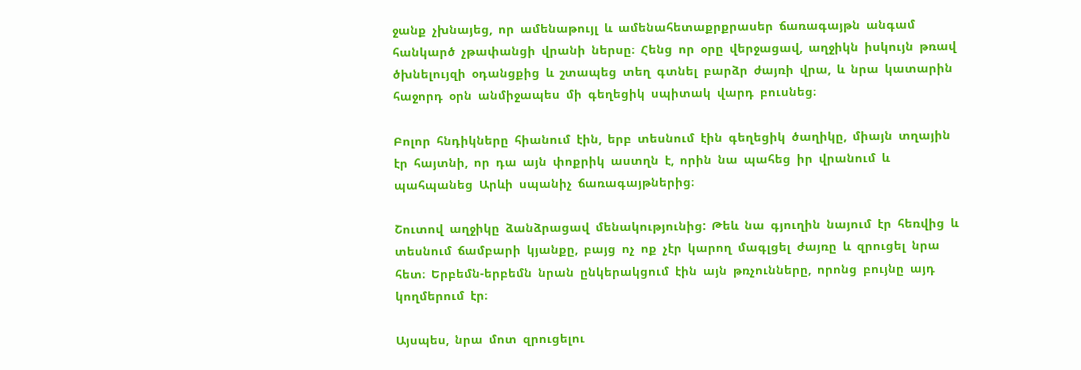ջանք  չխնայեց,  որ  ամենաթույլ  և  ամենահետաքրքրասեր  ճառագայթն  անգամ  հանկարծ  չթափանցի  վրանի  ներսը։  Հենց  որ  օրը  վերջացավ,  աղջիկն  իսկույն  թռավ  ծխնելույզի  օդանցքից  և  շտապեց  տեղ  գտնել  բարձր  ժայռի  վրա,  և  նրա  կատարին  հաջորդ  օրն  անմիջապես  մի  գեղեցիկ  սպիտակ  վարդ  բուսնեց։

Բոլոր  հնդիկները  հիանում  էին,  երբ  տեսնում  էին  գեղեցիկ  ծաղիկը,  միայն  տղային  էր  հայտնի,  որ  դա  այն  փոքրիկ  աստղն  է,  որին  նա  պահեց  իր  վրանում  և  պահպանեց  Արևի  սպանիչ  ճառագայթներից։

Շուտով  աղջիկը  ձանձրացավ  մենակությունից:  Թեև  նա  գյուղին  նայում  էր  հեռվից  և  տեսնում  ճամբարի  կյանքը,  բայց  ոչ  ոք  չէր  կարող  մագլցել  ժայռը  և  զրուցել  նրա  հետ։  Երբեմն-երբեմն  նրան  ընկերակցում  էին  այն  թռչունները,  որոնց  բույնը  այդ  կողմերում  էր։

Այսպես,  նրա  մոտ  զրուցելու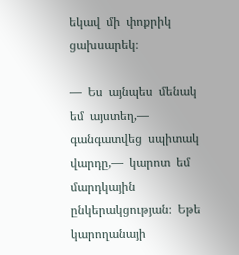եկավ  մի  փոքրիկ  ցախսարեկ։

―  Ես  այնպես  մենակ  եմ  այստեղ,―  գանգատվեց  սպիտակ  վարդը,―  կարոտ  եմ  մարդկային  ընկերակցության։  Եթե  կարողանայի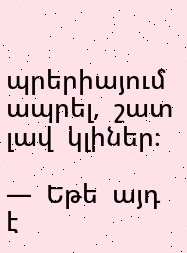պրերիայում  ապրել,  շատ  լավ  կլիներ։

―  Եթե  այդ  է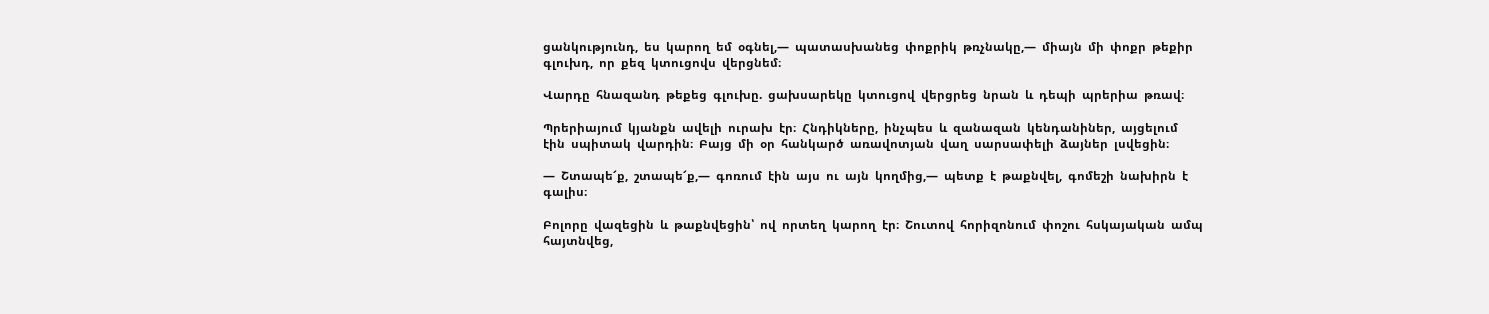ցանկությունդ,  ես  կարող  եմ  օգնել,―  պատասխանեց  փոքրիկ  թռչնակը,―  միայն  մի  փոքր  թեքիր  գլուխդ,  որ  քեզ  կտուցովս  վերցնեմ։

Վարդը  հնազանդ  թեքեց  գլուխը.  ցախսարեկը  կտուցով  վերցրեց  նրան  և  դեպի  պրերիա  թռավ։

Պրերիայում  կյանքն  ավելի  ուրախ  էր։  Հնդիկները,  ինչպես  և  զանազան  կենդանիներ,  այցելում  էին  սպիտակ  վարդին։  Բայց  մի  օր  հանկարծ  առավոտյան  վաղ  սարսափելի  ձայներ  լսվեցին։

―  Շտապե՜ք,  շտապե՜ք,―  գոռում  էին  այս  ու  այն  կողմից,―  պետք  է  թաքնվել,  գոմեշի  նախիրն  է  գալիս։

Բոլորը  վազեցին  և  թաքնվեցին՝  ով  որտեղ  կարող  էր։  Շուտով  հորիզոնում  փոշու  հսկայական  ամպ  հայտնվեց,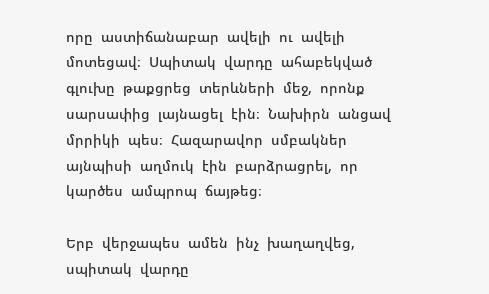որը  աստիճանաբար  ավելի  ու  ավելի  մոտեցավ։  Սպիտակ  վարդը  ահաբեկված  գլուխը  թաքցրեց  տերևների  մեջ,  որոնք  սարսափից  լայնացել  էին։  Նախիրն  անցավ  մրրիկի  պես։  Հազարավոր  սմբակներ  այնպիսի  աղմուկ  էին  բարձրացրել,  որ  կարծես  ամպրոպ  ճայթեց։

Երբ  վերջապես  ամեն  ինչ  խաղաղվեց,  սպիտակ  վարդը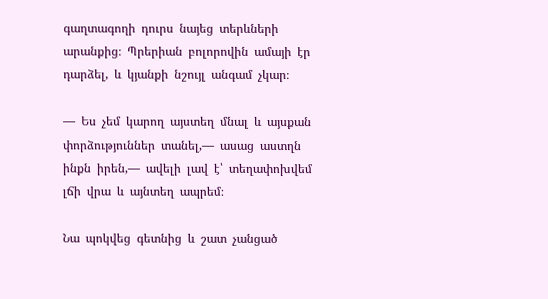գաղտագողի  դուրս  նայեց  տերևների  արանքից։  Պրերիան  բոլորովին  ամայի  էր  դարձել,  և  կյանքի  նշույլ  անգամ  չկար։

―  Ես  չեմ  կարող  այստեղ  մնալ  և  այսքան  փորձություններ  տանել,―  ասաց  աստղն  ինքն  իրեն,―  ավելի  լավ  է՝  տեղափոխվեմ  լճի  վրա  և  այնտեղ  ապրեմ։

Նա  պոկվեց  գետնից  և  շատ  չանցած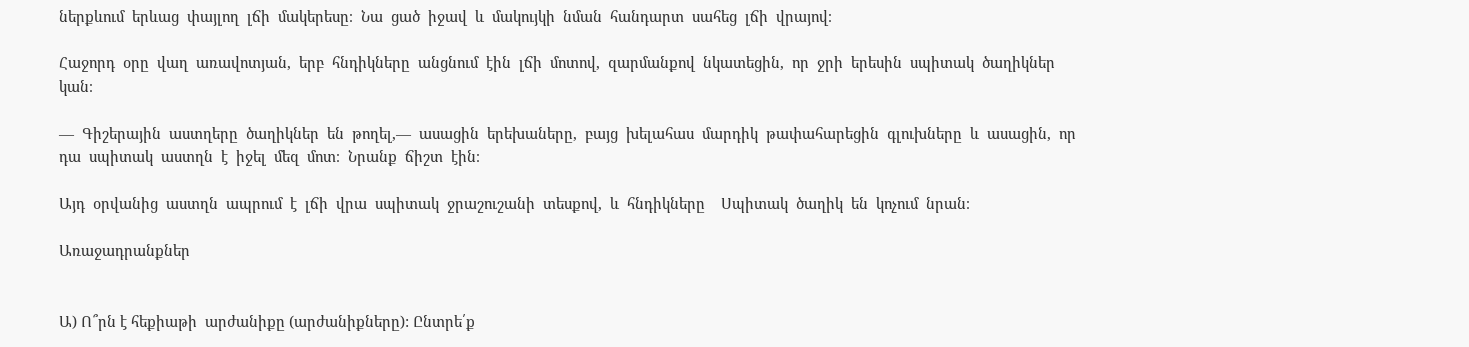ներքևում  երևաց  փայլող  լճի  մակերեսը։  Նա  ցած  իջավ  և  մակույկի  նման  հանդարտ  սահեց  լճի  վրայով։

Հաջորդ  օրը  վաղ  առավոտյան,  երբ  հնդիկները  անցնում  էին  լճի  մոտով,  զարմանքով  նկատեցին,  որ  ջրի  երեսին  սպիտակ  ծաղիկներ  կան։

―  Գիշերային  աստղերը  ծաղիկներ  են  թողել,―  ասացին  երեխաները,  բայց  խելահաս  մարդիկ  թափահարեցին  գլուխները  և  ասացին,  որ  դա  սպիտակ  աստղն  է  իջել  մեզ  մոտ։  Նրանք  ճիշտ  էին։

Այդ  օրվանից  աստղն  ապրում  է  լճի  վրա  սպիտակ  ջրաշուշանի  տեսքով,  և  հնդիկները    Սպիտակ  ծաղիկ  են  կոչում  նրան։

Առաջադրանքներ


Ա) Ո՞րն է հեքիաթի  արժանիքը (արժանիքները): Ընտրե՛ք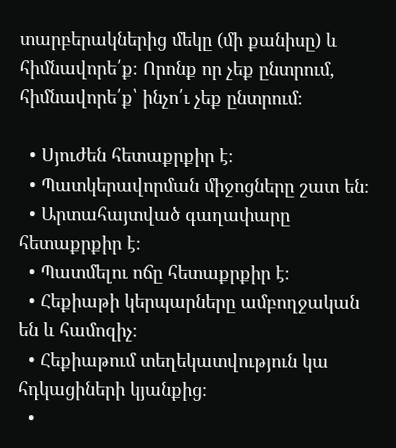տարբերակներից մեկը (մի քանիսը) և հիմնավորե՛ք։ Որոնք որ չեք ընտրում, հիմնավորե՛ք՝ ինչո՛ւ չեք ընտրում։

  • Սյուժեն հետաքրքիր է։
  • Պատկերավորման միջոցները շատ են։
  • Արտահայտված գաղափարը հետաքրքիր է։
  • Պատմելու ոճը հետաքրքիր է։
  • Հեքիաթի կերպարները ամբողջական են և համոզիչ։
  • Հեքիաթում տեղեկատվություն կա հդկացիների կյանքից։
  •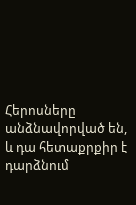Հերոսները անձնավորված են, և դա հետաքրքիր է դարձնում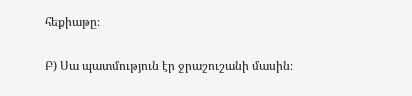հեքիաթը։

Բ) Սա պատմություն էր ջրաշուշանի մասին։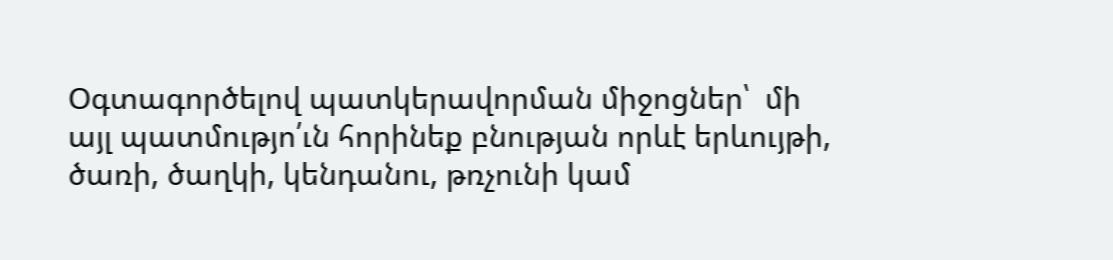Օգտագործելով պատկերավորման միջոցներ՝  մի այլ պատմությո՛ւն հորինեք բնության որևէ երևույթի, ծառի, ծաղկի, կենդանու, թռչունի կամ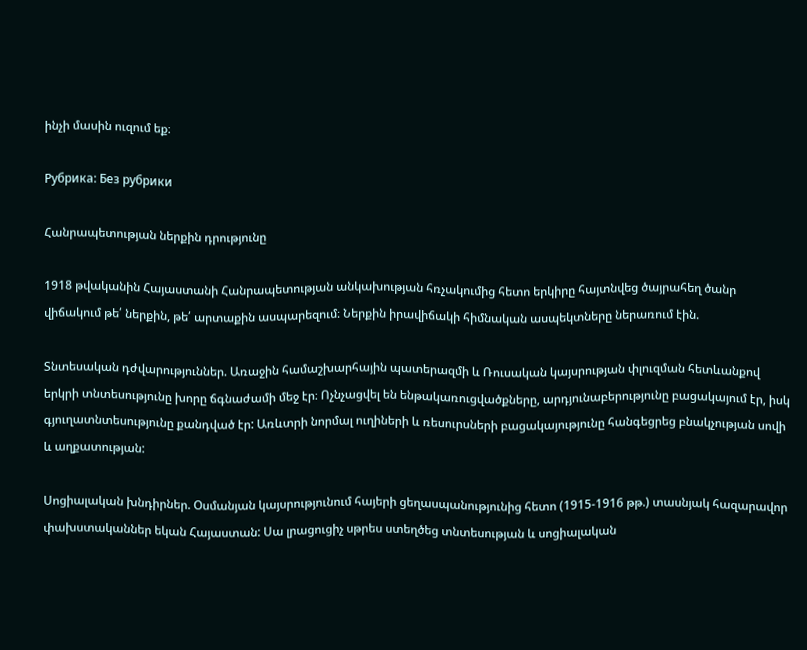ինչի մասին ուզում եք։

Рубрика: Без рубрики

Հանրապետության ներքին դրությունը

1918 թվականին Հայաստանի Հանրապետության անկախության հռչակումից հետո երկիրը հայտնվեց ծայրահեղ ծանր վիճակում թե՛ ներքին, թե՛ արտաքին ասպարեզում։ Ներքին իրավիճակի հիմնական ասպեկտները ներառում էին.

Տնտեսական դժվարություններ. Առաջին համաշխարհային պատերազմի և Ռուսական կայսրության փլուզման հետևանքով երկրի տնտեսությունը խորը ճգնաժամի մեջ էր։ Ոչնչացվել են ենթակառուցվածքները, արդյունաբերությունը բացակայում էր, իսկ գյուղատնտեսությունը քանդված էր: Առևտրի նորմալ ուղիների և ռեսուրսների բացակայությունը հանգեցրեց բնակչության սովի և աղքատության:

Սոցիալական խնդիրներ. Օսմանյան կայսրությունում հայերի ցեղասպանությունից հետո (1915-1916 թթ.) տասնյակ հազարավոր փախստականներ եկան Հայաստան: Սա լրացուցիչ սթրես ստեղծեց տնտեսության և սոցիալական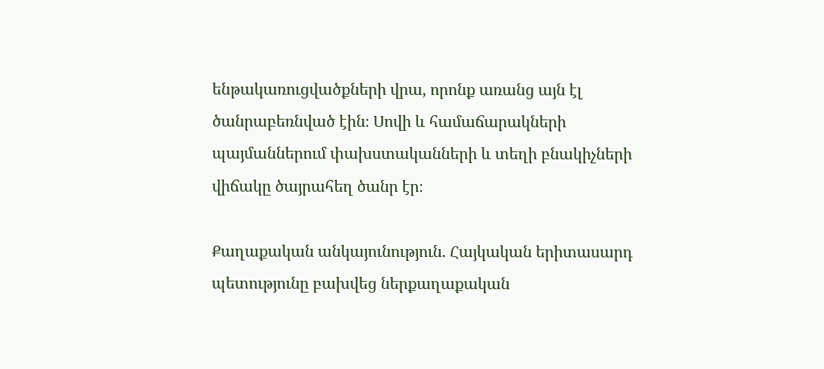ենթակառուցվածքների վրա, որոնք առանց այն էլ ծանրաբեռնված էին։ Սովի և համաճարակների պայմաններում փախստականների և տեղի բնակիչների վիճակը ծայրահեղ ծանր էր։

Քաղաքական անկայունություն. Հայկական երիտասարդ պետությունը բախվեց ներքաղաքական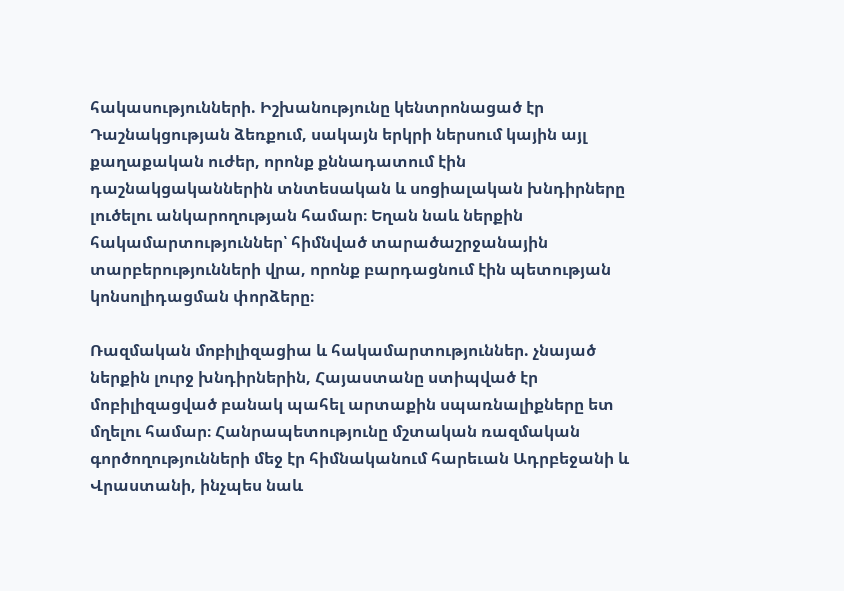հակասությունների. Իշխանությունը կենտրոնացած էր Դաշնակցության ձեռքում, սակայն երկրի ներսում կային այլ քաղաքական ուժեր, որոնք քննադատում էին դաշնակցականներին տնտեսական և սոցիալական խնդիրները լուծելու անկարողության համար։ Եղան նաև ներքին հակամարտություններ՝ հիմնված տարածաշրջանային տարբերությունների վրա, որոնք բարդացնում էին պետության կոնսոլիդացման փորձերը։

Ռազմական մոբիլիզացիա և հակամարտություններ. չնայած ներքին լուրջ խնդիրներին, Հայաստանը ստիպված էր մոբիլիզացված բանակ պահել արտաքին սպառնալիքները ետ մղելու համար։ Հանրապետությունը մշտական ռազմական գործողությունների մեջ էր հիմնականում հարեւան Ադրբեջանի և Վրաստանի, ինչպես նաև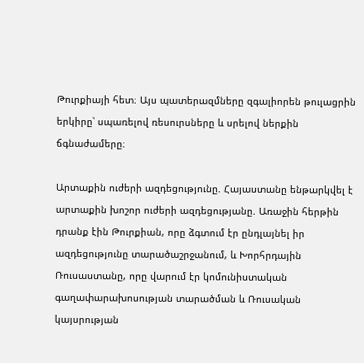Թուրքիայի հետ։ Այս պատերազմները զգալիորեն թուլացրին երկիրը՝ սպառելով ռեսուրսները և սրելով ներքին ճգնաժամերը։

Արտաքին ուժերի ազդեցությունը. Հայաստանը ենթարկվել է արտաքին խոշոր ուժերի ազդեցությանը. Առաջին հերթին դրանք էին Թուրքիան, որը ձգտում էր ընդլայնել իր ազդեցությունը տարածաշրջանում, և Խորհրդային Ռուսաստանը, որը վարում էր կոմունիստական գաղափարախոսության տարածման և Ռուսական կայսրության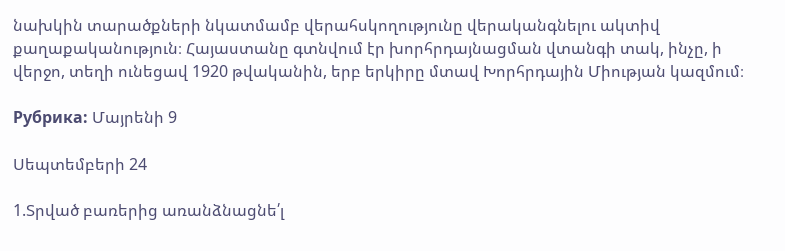նախկին տարածքների նկատմամբ վերահսկողությունը վերականգնելու ակտիվ քաղաքականություն։ Հայաստանը գտնվում էր խորհրդայնացման վտանգի տակ, ինչը, ի վերջո, տեղի ունեցավ 1920 թվականին, երբ երկիրը մտավ Խորհրդային Միության կազմում։

Рубрика: Մայրենի 9

Սեպտեմբերի 24

1.Տրված բառերից առանձնացնե՛լ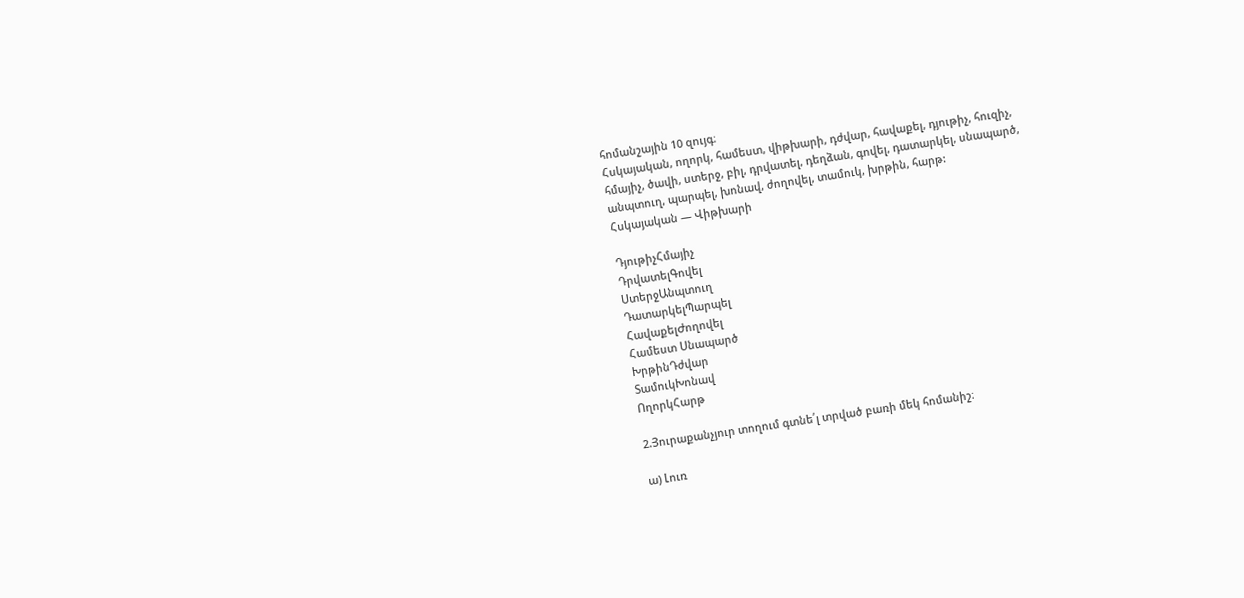հոմանշային 10 զույգ։
Հսկայական, ողորկ, համեստ, վիթխարի, դժվար, հավաքել, դյութիչ, հուզիչ,
հմայիչ, ծավի, ստերջ, բիլ, դրվատել, դեղձան, գովել, դատարկել, սնապարծ,
անպտուղ, պարպել, խոնավ, ժողովել, տամուկ, խրթին, հարթ:
Հսկայական — Վիթխարի

ԴյութիչՀմայիչ
ԴրվատելԳովել
ՍտերջԱնպտուղ
ԴատարկելՊարպել
ՀավաքելԺողովել
Համեստ Սնապարծ
ԽրթինԴժվար
ՏամուկԽոնավ
ՈղորկՀարթ

2.Յուրաքանչյուր տողում գտնե՛լ տրված բառի մեկ հոմանիշ։

ա) Լուռ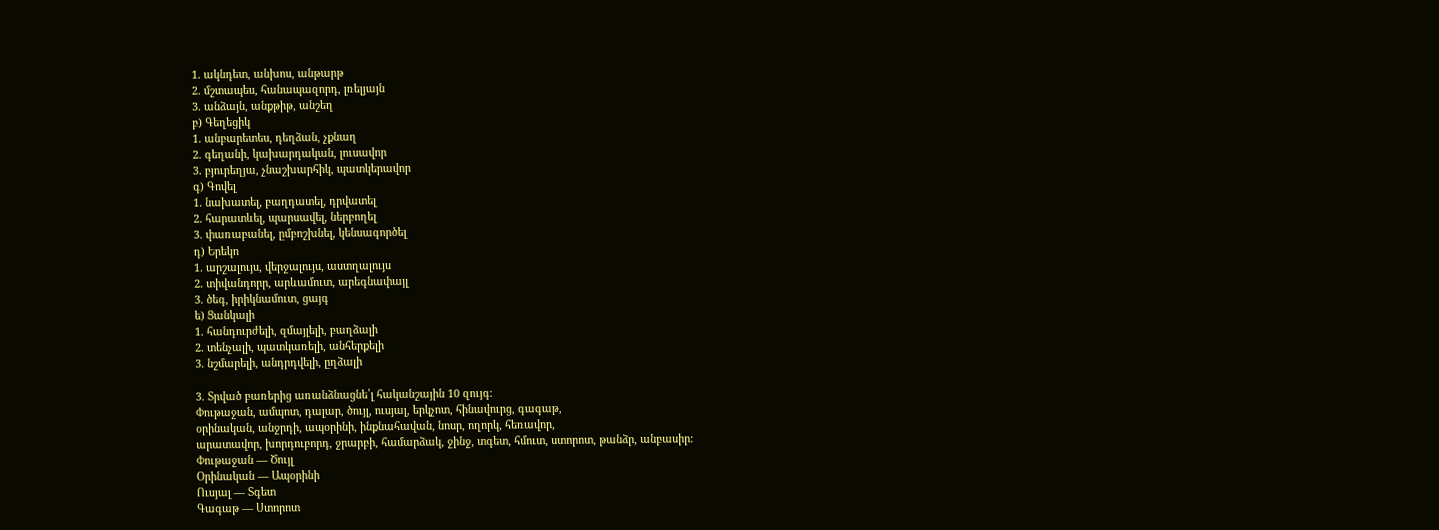1. ակնդետ, անխոս, անթարթ
2. մշտապես, հանապազորդ, լռելյայն
3. անձայն, անքթիթ, անշեղ
բ) Գեղեցիկ
1. անբարետես, դեղձան, չքնաղ
2. գեղանի, կախարդական, լուսավոր
3. բյուրեղյա, չնաշխարհիկ, պատկերավոր
գ) Գովել
1. նախատել, բաղդատել, դրվատել
2. հարատևել, պարսավել, ներբողել
3. փառաբանել, ըմբոշխնել, կենսագործել
դ) Երեկո
1. արշալույս, վերջալույս, աստղալույս
2. տիվանդորր, արևամուտ, արեգնափայլ
3. ծեգ, իրիկնամուտ, ցայգ
ե) Ցանկալի
1. հանդուրժելի, զմայլելի, բաղձալի
2. տենչալի, պատկառելի, անհերքելի
3. նշմարելի, անդրդվելի, ըղձալի

3. Տրված բառերից առանձնացնե՛լ հականշային 10 զույգ։
Փութաջան, ամպոտ, դալար, ծույլ, ուսյալ, երկչոտ, հինավուրց, գագաթ,
օրինական, անջրդի, ապօրինի, ինքնահավան, նոսր, ողորկ, հեռավոր,
արատավոր, խորդուբորդ, ջրարբի, համարձակ, ջինջ, տգետ, հմուտ, ստորոտ, թանձր, անբասիր:
Փութաջան — Ծույլ
Օրինական — Ապօրինի
Ուսյալ — Տգետ
Գագաթ — Ստորոտ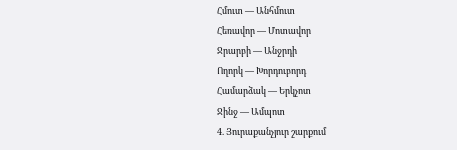Հմուտ — Անհմուտ
Հեռավոր — Մոտավոր
Ջրարբի — Անջրդի
Ողորկ — Խորդուբորդ
Համարձակ — Երկչոտ
Ջինջ — Ամպոտ
4. Յուրաքանչյուր շարքում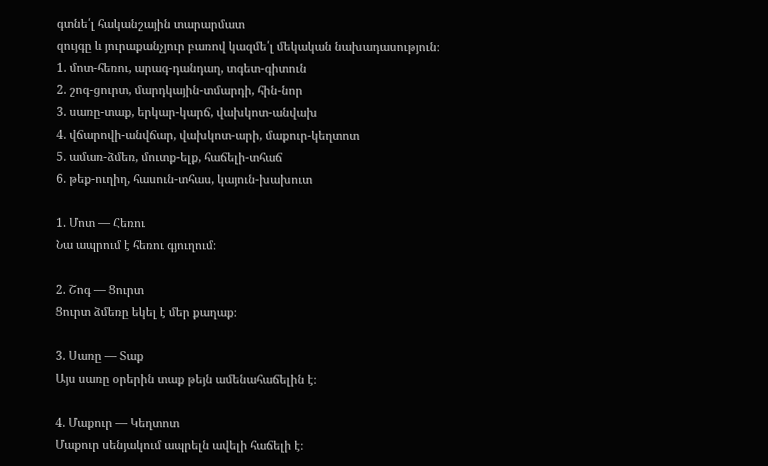գտնե՛լ հականշային տարարմատ
զույգը և յուրաքանչյուր բառով կազմե՛լ մեկական նախադասություն։
1. մոտ-հեռու, արագ-դանդաղ, տգետ-գիտուն
2. շոգ-ցուրտ, մարդկային-տմարդի, հին-նոր
3. սառը-տաք, երկար-կարճ, վախկոտ-անվախ
4. վճարովի-անվճար, վախկոտ-արի, մաքուր-կեղտոտ
5. ամառ-ձմեռ, մուտք-ելք, հաճելի-տհաճ
6. թեք-ուղիղ, հասուն-տհաս, կայուն-խախուտ

1. Մոտ — Հեռու
Նա ապրում է հեռու գյուղում։

2. Շոգ — Ցուրտ
Ցուրտ ձմեռը եկել է մեր քաղաք։

3. Սառը — Տաք
Այս սառը օրերին տաք թեյն ամենահաճելին է։

4. Մաքուր — Կեղտոտ
Մաքուր սենյակում ապրելն ավելի հաճելի է։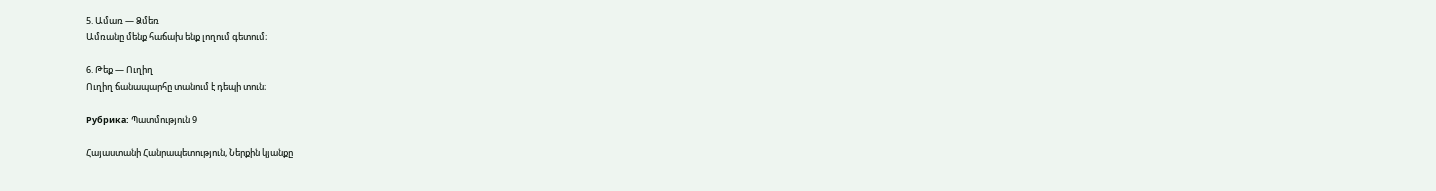5. Ամառ — Ձմեռ
Ամռանը մենք հաճախ ենք լողում գետում։

6. Թեք — Ուղիղ
Ուղիղ ճանապարհը տանում է դեպի տուն։

Рубрика: Պատմություն 9

Հայաստանի Հանրապետություն, Ներքին կյանքը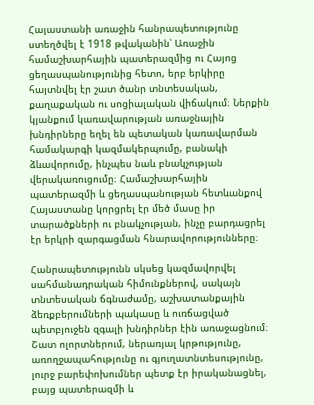Հայաստանի առաջին հանրապետությունը ստեղծվել է 1918 թվականին՝ Առաջին համաշխարհային պատերազմից ու Հայոց ցեղասպանությունից հետո, երբ երկիրը հայտնվել էր շատ ծանր տնտեսական, քաղաքական ու սոցիալական վիճակում։ Ներքին կյանքում կառավարության առաջնային խնդիրները եղել են պետական կառավարման համակարգի կազմակերպումը, բանակի ձևավորումը, ինչպես նաև բնակչության վերակառուցումը։ Համաշխարհային պատերազմի և ցեղասպանության հետևանքով Հայաստանը կորցրել էր մեծ մասը իր տարածքների ու բնակչության, ինչը բարդացրել էր երկրի զարգացման հնարավորությունները։

Հանրապետությունն սկսեց կազմավորվել սահմանադրական հիմունքներով, սակայն տնտեսական ճգնաժամը, աշխատանքային ձեռքբերումների պակասը և ուռճացված պետբյուջեն զգալի խնդիրներ էին առաջացնում։ Շատ ոլորտներում, ներառյալ կրթությունը, առողջապահությունը ու գյուղատնտեսությունը, լուրջ բարեփոխումներ պետք էր իրականացնել, բայց պատերազմի և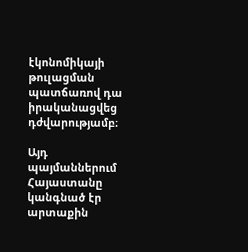էկոնոմիկայի թուլացման պատճառով դա իրականացվեց դժվարությամբ։

Այդ պայմաններում Հայաստանը կանգնած էր արտաքին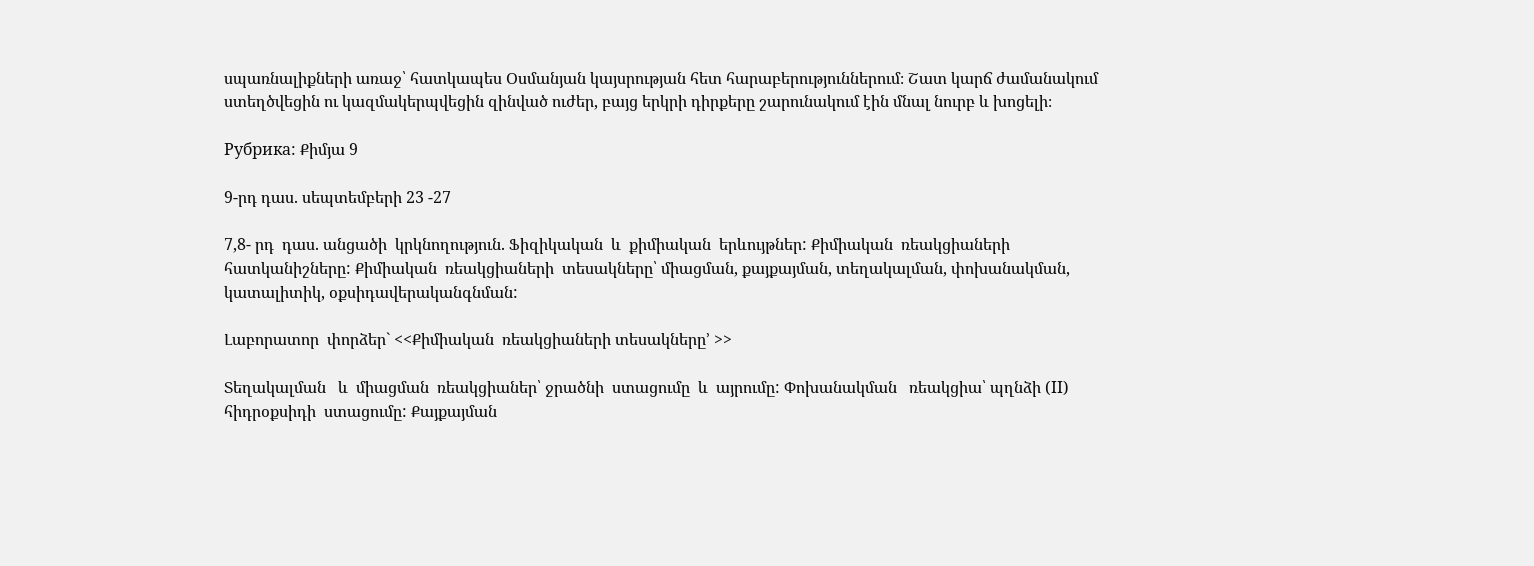սպառնալիքների առաջ՝ հատկապես Օսմանյան կայսրության հետ հարաբերություններում։ Շատ կարճ ժամանակում ստեղծվեցին ու կազմակերպվեցին զինված ուժեր, բայց երկրի դիրքերը շարունակում էին մնալ նուրբ և խոցելի։

Рубрика: Քիմյա 9

9-րդ դաս. սեպտեմբերի 23 -27

7,8- րդ  դաս. անցածի  կրկնողություն. Ֆիզիկական  և  քիմիական  երևույթներ: Քիմիական  ռեակցիաների  հատկանիշները: Քիմիական  ռեակցիաների  տեսակները՝ միացման, քայքայման, տեղակալման, փոխանակման, կատալիտիկ, օքսիդավերականգնման:

Լաբորատոր  փորձեր` <<Քիմիական  ռեակցիաների տեսակները՚ >>

Տեղակալման   և  միացման  ռեակցիաներ՝ ջրածնի  ստացումը  և  այրումը: Փոխանակման   ռեակցիա՝ պղնձի (II) հիդրօքսիդի  ստացումը: Քայքայման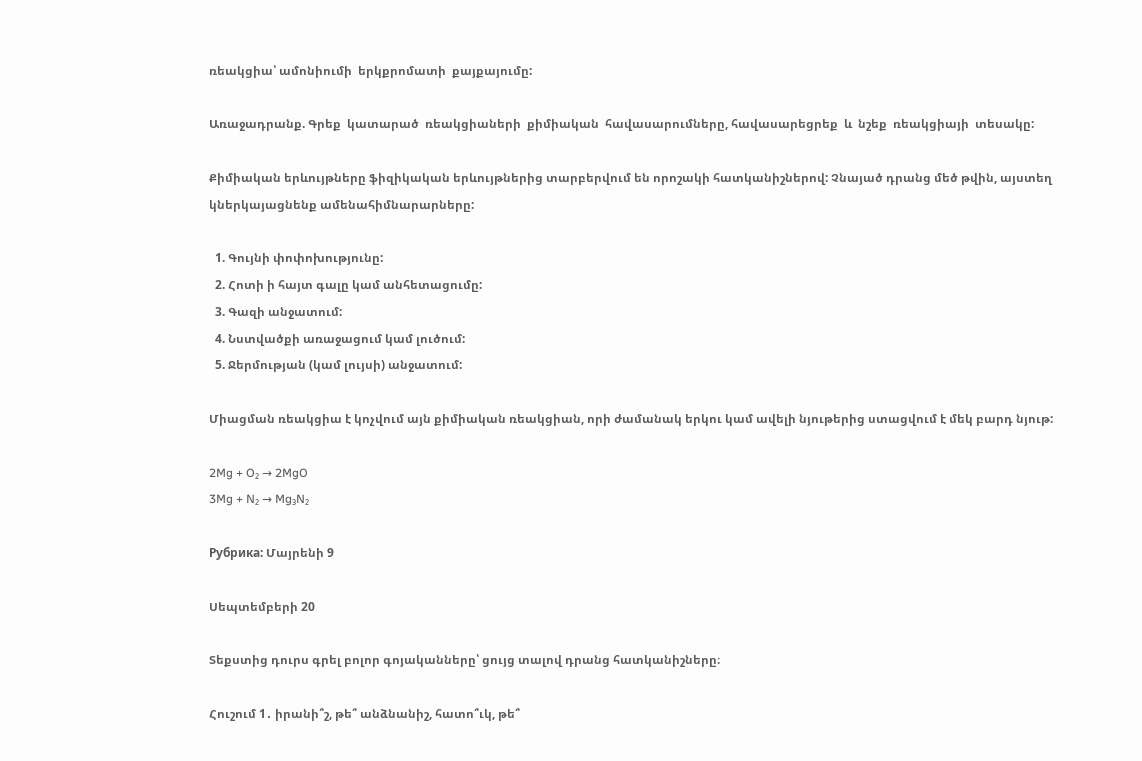ռեակցիա՝ ամոնիումի  երկքրոմատի  քայքայումը:

Առաջադրանք. Գրեք  կատարած  ռեակցիաների  քիմիական  հավասարումները, հավասարեցրեք  և  նշեք  ռեակցիայի  տեսակը:

Քիմիական երևույթները ֆիզիկական երևույթներից տարբերվում են որոշակի հատկանիշներով: Չնայած դրանց մեծ թվին, այստեղ կներկայացնենք ամենահիմնարարները:

  1. Գույնի փոփոխությունը:
  2. Հոտի ի հայտ գալը կամ անհետացումը:
  3. Գազի անջատում:
  4. Նստվածքի առաջացում կամ լուծում:
  5. Ջերմության (կամ լույսի) անջատում:

Միացման ռեակցիա է կոչվում այն քիմիական ռեակցիան, որի ժամանակ երկու կամ ավելի նյութերից ստացվում է մեկ բարդ նյութ:

2Mg + O₂ → 2MgO
3Mg + N₂ → Mg₃N₂

Рубрика: Մայրենի 9

Սեպտեմբերի 20

Տեքստից դուրս գրել բոլոր գոյականները՝ ցույց տալով դրանց հատկանիշները։

Հուշում 1․ իրանի՞շ, թե՞ անձնանիշ, հատո՞ւկ, թե՞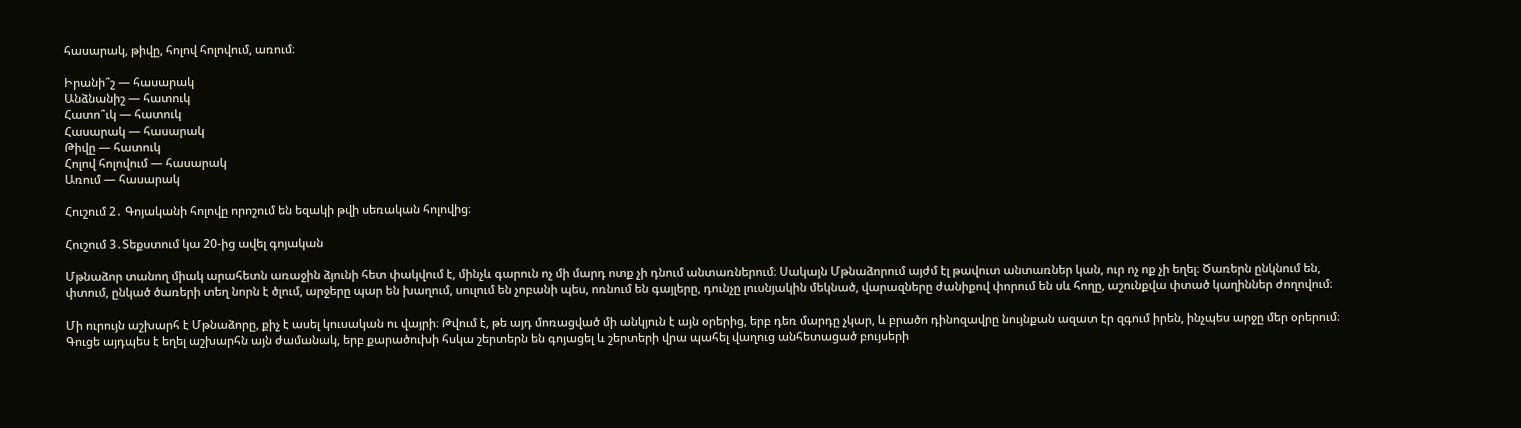հասարակ, թիվը, հոլով հոլովում, առում։

Իրանի՞շ — հասարակ
Անձնանիշ — հատուկ
Հատո՞ւկ — հատուկ
Հասարակ — հասարակ
Թիվը — հատուկ
Հոլով հոլովում — հասարակ
Առում — հասարակ

Հուշում 2․ Գոյականի հոլովը որոշում են եզակի թվի սեռական հոլովից։

Հուշում 3․Տեքստում կա 20-ից ավել գոյական

Մթնաձոր տանող միակ արահետն առաջին ձյունի հետ փակվում է, մինչև գարուն ոչ մի մարդ ոտք չի դնում անտառներում։ Սակայն Մթնաձորում այժմ էլ թավուտ անտառներ կան, ուր ոչ ոք չի եղել։ Ծառերն ընկնում են, փտում, ընկած ծառերի տեղ նորն է ծլում, արջերը պար են խաղում, սուլում են չոբանի պես, ոռնում են գայլերը, դունչը լուսնյակին մեկնած, վարազները ժանիքով փորում են սև հողը, աշունքվա փտած կաղիններ ժողովում։

Մի ուրույն աշխարհ է Մթնաձորը, քիչ է ասել կուսական ու վայրի։ Թվում է, թե այդ մոռացված մի անկյուն է այն օրերից, երբ դեռ մարդը չկար, և բրածո դինոզավրը նույնքան ազատ էր զգում իրեն, ինչպես արջը մեր օրերում։ Գուցե այդպես է եղել աշխարհն այն ժամանակ, երբ քարածուխի հսկա շերտերն են գոյացել և շերտերի վրա պահել վաղուց անհետացած բույսերի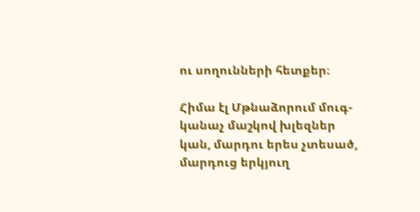ու սողունների հետքեր։

Հիմա էլ Մթնաձորում մուգ-կանաչ մաշկով խլեզներ կան, մարդու երես չտեսած, մարդուց երկյուղ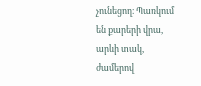չունեցող։ Պառկում են քարերի վրա, արևի տակ, ժամերով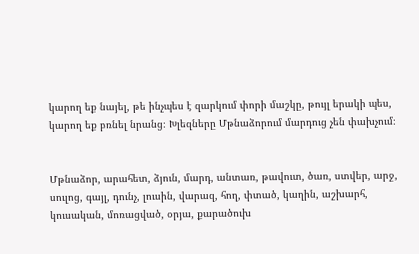կարող եք նայել, թե ինչպես է զարկում փորի մաշկը, թույլ երակի պես, կարող եք բռնել նրանց։ Խլեզները Մթնաձորում մարդուց չեն փախչում։


Մթնաձոր, արահետ, ձյուն, մարդ, անտառ, թավուտ, ծառ, ստվեր, արջ, սուլոց, գայլ, դունչ, լուսին, վարազ, հող, փտած, կաղին, աշխարհ, կուսական, մոռացված, օրյա, քարածուխ